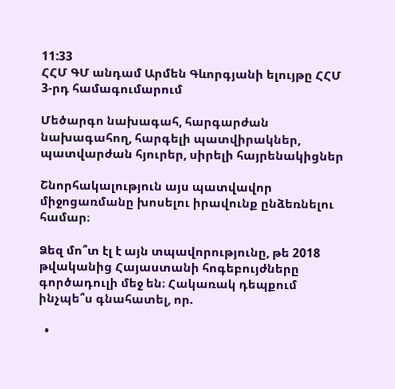11:33
ՀՀՄ ԳՄ անդամ Արմեն Գևորգյանի ելույթը ՀՀՄ 3-րդ համագումարում

Մեծարգո նախագահ, հարգարժան նախագահող, հարգելի պատվիրակներ, պատվարժան հյուրեր, սիրելի հայրենակիցներ

Շնորհակալություն այս պատվավոր միջոցառմանը խոսելու իրավունք ընձեռնելու համար։

Ձեզ մո՞տ էլ է այն տպավորությունը, թե 2018 թվականից Հայաստանի հոգեբույժները գործադուլի մեջ են։ Հակառակ դեպքում ինչպե՞ս գնահատել, որ.

  •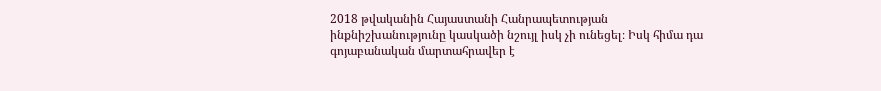2018 թվականին Հայաստանի Հանրապետության ինքնիշխանությունը կասկածի նշույլ իսկ չի ունեցել։ Իսկ հիմա դա գոյաբանական մարտահրավեր է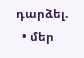դարձել.
  • մեր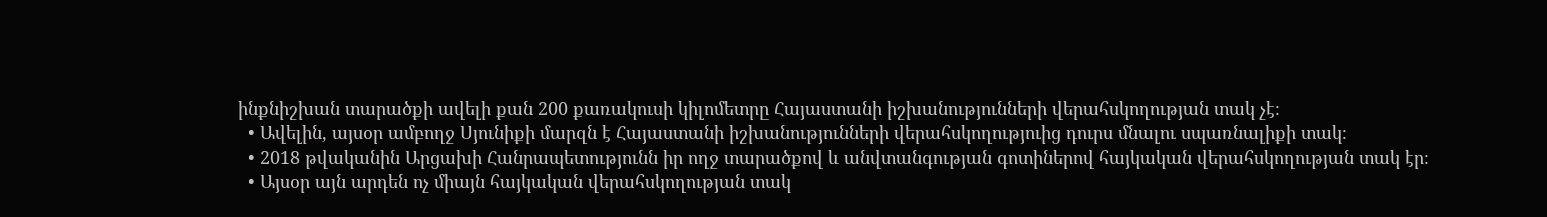ինքնիշխան տարածքի ավելի քան 200 քառակուսի կիլոմետրը Հայաստանի իշխանությունների վերահսկողության տակ չէ։
  • Ավելին, այսօր ամբողջ Սյունիքի մարզն է Հայաստանի իշխանությունների վերահսկողություից դուրս մնալու սպառնալիքի տակ։
  • 2018 թվականին Արցախի Հանրապետությունն իր ողջ տարածքով և անվտանգության գոտիներով հայկական վերահսկողության տակ էր։
  • Այսօր այն արդեն ոչ միայն հայկական վերահսկողության տակ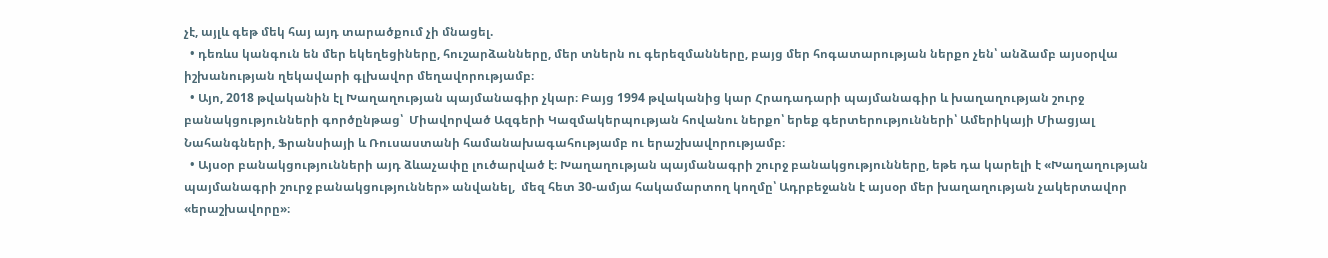չէ, այլև գեթ մեկ հայ այդ տարածքում չի մնացել.
  • դեռևս կանգուն են մեր եկեղեցիները, հուշարձանները, մեր տներն ու գերեզմանները, բայց մեր հոգատարության ներքո չեն՝ անձամբ այսօրվա իշխանության ղեկավարի գլխավոր մեղավորությամբ։
  • Այո, 2018 թվականին էլ Խաղաղության պայմանագիր չկար։ Բայց 1994 թվականից կար Հրադադարի պայմանագիր և խաղաղության շուրջ բանակցությունների գործընթաց՝  Միավորված Ազգերի Կազմակերպության հովանու ներքո՝ երեք գերտերությունների՝ Ամերիկայի Միացյալ Նահանգների, Ֆրանսիայի և Ռուսաստանի համանախագահությամբ ու երաշխավորությամբ։
  • Այսօր բանակցությունների այդ ձևաչափը լուծարված է։ Խաղաղության պայմանագրի շուրջ բանակցությունները, եթե դա կարելի է «Խաղաղության պայմանագրի շուրջ բանակցություններ» անվանել,  մեզ հետ 30-ամյա հակամարտող կողմը՝ Ադրբեջանն է այսօր մեր խաղաղության չակերտավոր «երաշխավորը»։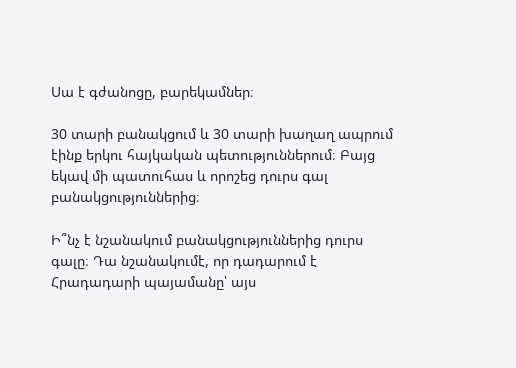Սա է գժանոցը, բարեկամներ։

30 տարի բանակցում և 30 տարի խաղաղ ապրում էինք երկու հայկական պետություններում։ Բայց եկավ մի պատուհաս և որոշեց դուրս գալ բանակցություններից։

Ի՞նչ է նշանակում բանակցություններից դուրս գալը։ Դա նշանակումէ, որ դադարում է Հրադադարի պայամանը՝ այս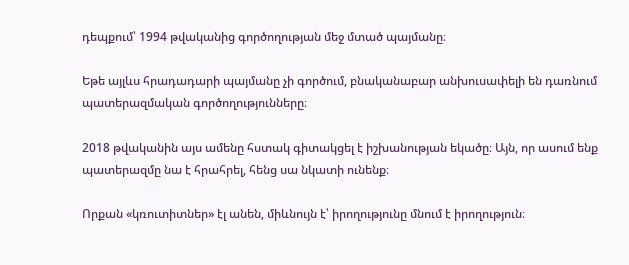դեպքում՝ 1994 թվականից գործողության մեջ մտած պայմանը։

Եթե այլևս հրադադարի պայմանը չի գործում, բնականաբար անխուսափելի են դառնում պատերազմական գործողությունները։

2018 թվականին այս ամենը հստակ գիտակցել է իշխանության եկածը։ Այն, որ ասում ենք պատերազմը նա է հրահրել, հենց սա նկատի ունենք։

Որքան «կռուտիտներ» էլ անեն, միևնույն է՝ իրողությունը մնում է իրողություն։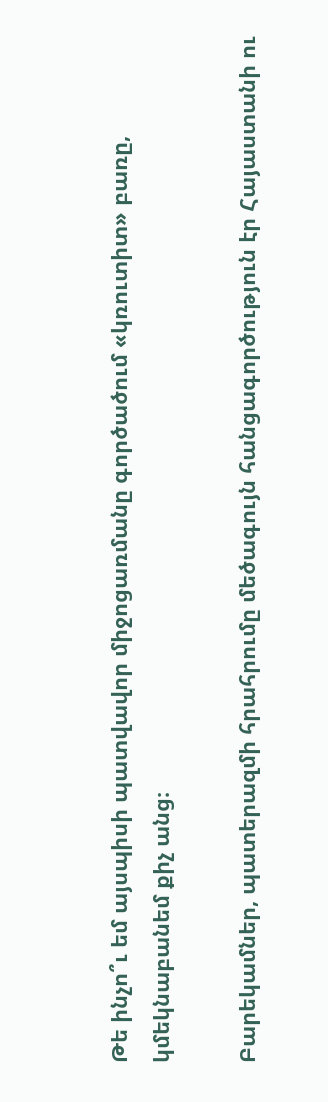Թե ինչո՞ւ եմ այսպիսի պատվավոր միջոցառմանը գործածում «կռուտիտ» բառը, կմեկնաբանեմ քիչ անց։

Բարեկամներ, պատերազմի հրահրումը մեծագույն հանցագործություն էր Հայաստանի ու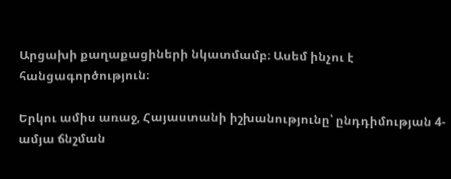Արցախի քաղաքացիների նկատմամբ։ Ասեմ ինչու է հանցագործություն։

Երկու ամիս առաջ, Հայաստանի իշխանությունը՝ ընդդիմության 4-ամյա ճնշման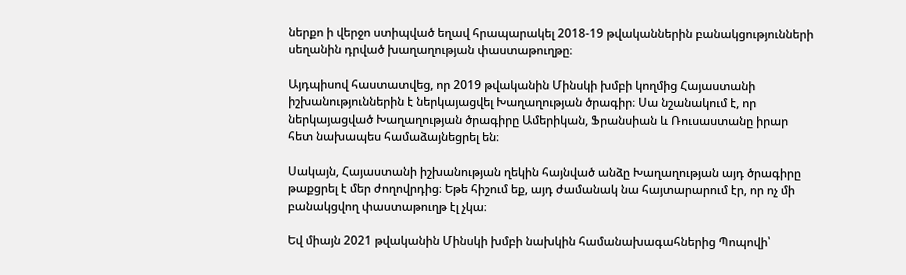ներքո ի վերջո ստիպված եղավ հրապարակել 2018-19 թվականներին բանակցությունների սեղանին դրված խաղաղության փաստաթուղթը։

Այդպիսով հաստատվեց, որ 2019 թվականին Մինսկի խմբի կողմից Հայաստանի իշխանություններին է ներկայացվել Խաղաղության ծրագիր։ Սա նշանակում է, որ ներկայացված Խաղաղության ծրագիրը Ամերիկան, Ֆրանսիան և Ռուսաստանը իրար հետ նախապես համաձայնեցրել են։

Սակայն, Հայաստանի իշխանության ղեկին հայնված անձը Խաղաղության այդ ծրագիրը թաքցրել է մեր ժողովրդից։ Եթե հիշում եք, այդ ժամանակ նա հայտարարում էր, որ ոչ մի բանակցվող փաստաթուղթ էլ չկա։

Եվ միայն 2021 թվականին Մինսկի խմբի նախկին համանախագահներից Պոպովի՝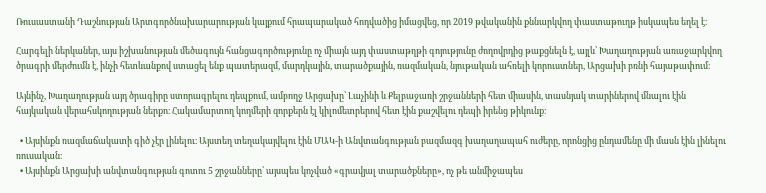Ռուսաստանի Դաշնության Արտգործնախարարության կայքում հրապարակած հոդվածից իմացվեց, որ 2019 թվականին քննարկվող փաստաթուղթ իսկապես եղել է։

Հարգելի ներկաներ, այս իշխանության մեծագույն հանցագործությունը ոչ միայն այդ փաստաթղթի գոյությունը ժողովրդից թաքցնելն է, այլև՝ Խաղաղության առաջարկվող ծրագրի մերժումն է, ինչի հետևանքով ստացել ենք պատերազմ, մարդկային, տարածքային, ռազմական, նյութական ահռելի կորուստներ, Արցախի բռնի հայաթափում։

Այնինչ, Խաղաղության այդ ծրագիրը ստորագրելու դեպքում, ամբողջ Արցախը՝ Լաչինի և Քելբաջառի շրջանների հետ միասին, տասնյակ տարիներով մնալու էին հայկական վերահսկողության ներքո։ Հակամարտող կողմերի զորքերն էլ կիլոմետրերով հետ էին քաշվելու դեպի իրենց թիկունք։

  • Այսինքն ռազմաճակատի գիծ չէր լինելու։ Այստեղ տեղակայվելու էին ՄԱԿ-ի Անվտանգության բազմազգ խաղաղապահ ուժերը, որոնցից ընդամենը մի մասն էին լինելու ռուսական։
  • Այսինքն Արցախի անվտանգության գոտու 5 շրջանները՝ այսպես կոչված «գրավյալ տարածքները», ոչ թե անմիջապես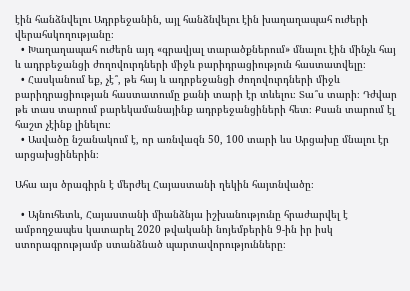էին հանձնվելու Ադրբեջանին, այլ հանձնվելու էին խաղաղապահ ուժերի վերահսկողությանը։
  • Խաղաղապահ ուժերն այդ «գրավյալ տարածքներում» մնալու էին մինչև հայ և ադրբեջանցի ժողովուրդների միջև բարիդրացիություն հաստատվելը։
  • Հասկանում եք, չէ՞, թե հայ և ադրբեջանցի ժողովուրդների միջև բարիդրացիության հաստատումը քանի տարի էր տևելու։ Տա՞ս տարի։ Դժվար թե տաս տարում բարեկամանայինք ադրբեջանցիների հետ։ Քսան տարում էլ հաշտ չէինք լինելու։
  • Ասվածը նշանակում է, որ առնվազն 50, 100 տարի ևս Արցախը մնալու էր արցախցիներին։

Ահա այս ծրագիրն է մերժել Հայաստանի ղեկին հայտնվածը։

  • Այնուհետև, Հայաստանի միանձնյա իշխանությունը հրաժարվել է ամբողջապես կատարել 2020 թվականի նոյեմբերին 9-ին իր իսկ ստորագրությամբ ստանձնած պարտավորությունները։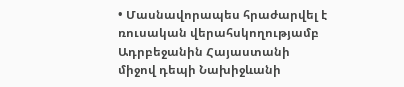• Մասնավորապես հրաժարվել է ռուսական վերահսկողությամբ Ադրբեջանին Հայաստանի միջով դեպի Նախիջևանի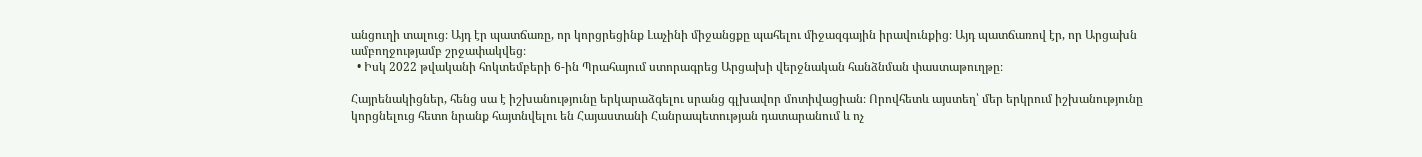անցուղի տալուց։ Այդ էր պատճառը, որ կորցրեցինք Լաչինի միջանցքը պահելու միջազգային իրավունքից։ Այդ պատճառով էր, որ Արցախն ամբողջությամբ շրջափակվեց։
  • Իսկ 2022 թվականի հոկտեմբերի 6-ին Պրահայում ստորագրեց Արցախի վերջնական հանձնման փաստաթուղթը։

Հայրենակիցներ, հենց սա է իշխանությունը երկարաձգելու սրանց գլխավոր մոտիվացիան։ Որովհետև այստեղ՝ մեր երկրում իշխանությունը կորցնելուց հետո նրանք հայտնվելու են Հայաստանի Հանրապետության դատարանում և ոչ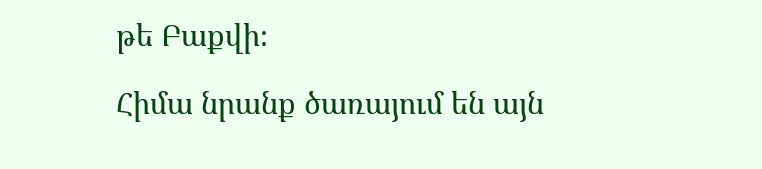թե Բաքվի։

Հիմա նրանք ծառայում են այն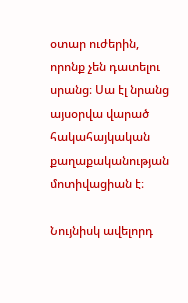օտար ուժերին, որոնք չեն դատելու սրանց։ Սա էլ նրանց այսօրվա վարած հակահայկական քաղաքականության մոտիվացիան է։

Նույնիսկ ավելորդ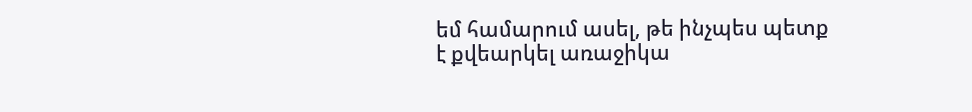եմ համարում ասել, թե ինչպես պետք է քվեարկել առաջիկա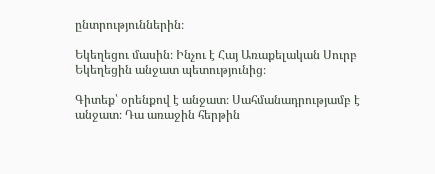ընտրություններին։

Եկեղեցու մասին։ Ինչու է Հայ Առաքելական Սուրբ Եկեղեցին անջատ պետությունից։

Գիտեք՝ օրենքով է անջատ։ Սահմանադրությամբ է անջատ։ Դա առաջին հերթին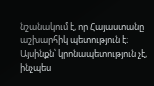նշանակում է, որ Հայաստանը աշխարհիկ պետություն է։ Այսինքն՝ կրոնապետություն չէ, ինչպես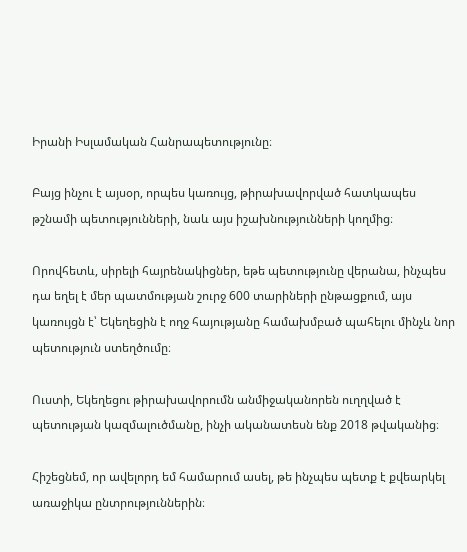Իրանի Իսլամական Հանրապետությունը։

Բայց ինչու է այսօր, որպես կառույց, թիրախավորված հատկապես թշնամի պետությունների, նաև այս իշախնությունների կողմից։

Որովհետև, սիրելի հայրենակիցներ, եթե պետությունը վերանա, ինչպես դա եղել է մեր պատմության շուրջ 600 տարիների ընթացքում, այս կառույցն է՝ Եկեղեցին է ողջ հայությանը համախմբած պահելու մինչև նոր պետություն ստեղծումը։

Ուստի, Եկեղեցու թիրախավորումն անմիջականորեն ուղղված է պետության կազմալուծմանը, ինչի ականատեսն ենք 2018 թվականից։

Հիշեցնեմ, որ ավելորդ եմ համարում ասել, թե ինչպես պետք է քվեարկել առաջիկա ընտրություններին։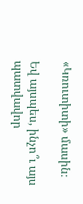«Կռուտիտի» մասին։

Եվ այսպես, ինչո՞ւ այս պատվավոր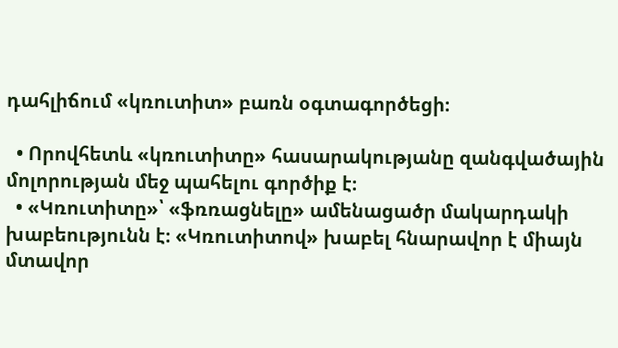դահլիճում «կռուտիտ» բառն օգտագործեցի։

  • Որովհետև «կռուտիտը» հասարակությանը զանգվածային մոլորության մեջ պահելու գործիք է։
  • «Կռուտիտը»՝ «ֆռռացնելը» ամենացածր մակարդակի խաբեությունն է։ «Կռուտիտով» խաբել հնարավոր է միայն մտավոր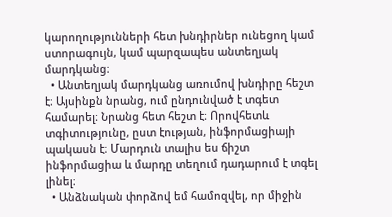կարողությունների հետ խնդիրներ ունեցող կամ ստորագույն, կամ պարզապես անտեղյակ  մարդկանց։
  • Անտեղյակ մարդկանց առումով խնդիրը հեշտ է։ Այսինքն նրանց, ում ընդունված է տգետ համարել։ Նրանց հետ հեշտ է։ Որովհետև տգիտությունը, ըստ էության, ինֆորմացիայի պակասն է։ Մարդուն տալիս ես ճիշտ ինֆորմացիա և մարդը տեղում դադարում է տգել լինել։
  • Անձնական փորձով եմ համոզվել, որ միջին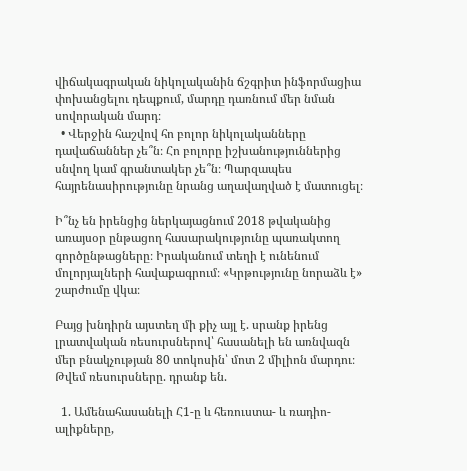վիճակագրական նիկոլականին ճշգրիտ ինֆորմացիա փոխանցելու դեպքում, մարդը դառնում մեր նման սովորական մարդ։
  • Վերջին հաշվով հո բոլոր նիկոլականները դավաճաններ չե՞ն։ Հո բոլորը իշխանություններից սնվող կամ գրանտակեր չե՞ն։ Պարզապես հայրենասիրությունը նրանց աղավաղված է մատուցել։

Ի՞նչ են իրենցից ներկայացնում 2018 թվականից առայսօր ընթացող հասարակությունը պառակտող գործընթացները։ Իրականում տեղի է ունենում մոլորյալների հավաքագրում։ «Կրթությունը նորաձև է» շարժումը վկա։

Բայց խնդիրն այստեղ մի քիչ այլ է. սրանք իրենց լրատվական ռեսուրսներով՝ հասանելի են առնվազն մեր բնակչության 80 տոկոսին՝ մոտ 2 միլիոն մարդու։ Թվեմ ռեսուրսները. դրանք են.

  1. Ամենահասանելի Հ1-ը և հեռուստա- և ռադիո- ալիքները,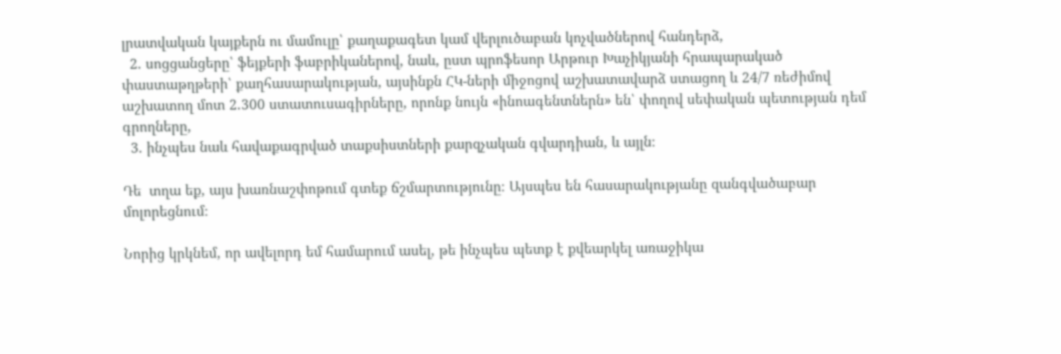լրատվական կայքերն ու մամուլը՝ քաղաքագետ կամ վերլուծաբան կոչվածներով հանդերձ,
  2. սոցցանցերը՝ ֆեյքերի ֆաբրիկաներով, նաև, ըստ պրոֆեսոր Արթուր Խաչիկյանի հրապարակած փաստաթղթերի՝ քաղհասարակության, այսինքն ՀԿ-ների միջոցով աշխատավարձ ստացող և 24/7 ռեժիմով աշխատող մոտ 2.300 ստատուսագիրները, որոնք նույն «ինոագենտներն» են՝ փողով սեփական պետության դեմ գրողները,
  3. ինչպես նաև հավաքագրված տաքսիստների քարզչական գվարդիան, և այլն։

Դե  տղա եք, այս խառնաշփոթում գտեք ճշմարտությունը։ Այսպես են հասարակությանը զանգվածաբար մոլորեցնում։

Նորից կրկնեմ, որ ավելորդ եմ համարում ասել, թե ինչպես պետք է քվեարկել առաջիկա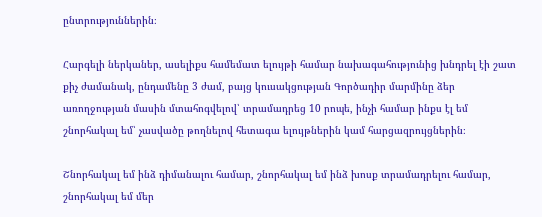ընտրություններին։

Հարգելի ներկաներ, ասելիքս համեմատ ելույթի համար նախագահությունից խնդրել էի շատ քիչ ժամանակ, ընդամենը 3 ժամ, բայց կուսակցության Գործադիր մարմինը ձեր առողջության մասին մտահոգվելով՝ տրամադրեց 10 րոպե, ինչի համար ինքս էլ եմ շնորհակալ եմ՝ չասվածը թողնելով հետագա ելույթներին կամ հարցազրույցներին։

Շնորհակալ եմ ինձ դիմանալու համար, շնորհակալ եմ ինձ խոսք տրամադրելու համար, շնորհակալ եմ մեր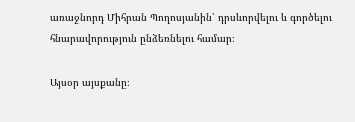առաջնորդ Միհրան Պողոսյանին՝ դրսևորվելու և գործելու հնարավորություն ընձեռնելու համար։

Այսօր այսքանը։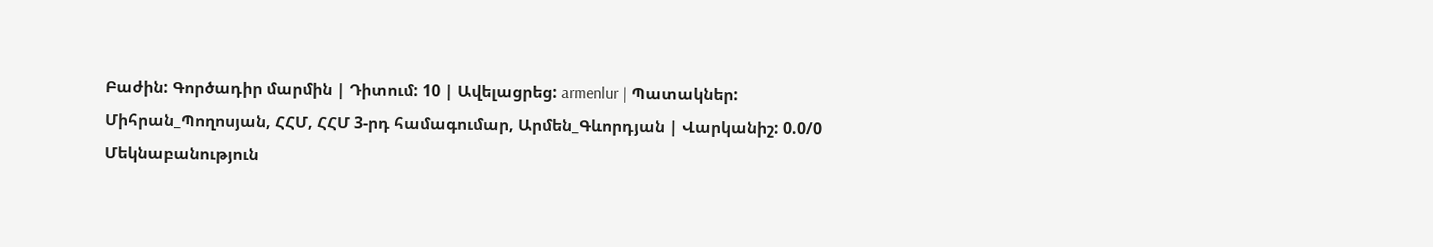Բաժին: Գործադիր մարմին | Դիտում: 10 | Ավելացրեց: armenlur | Պատակներ: Միհրան_Պողոսյան, ՀՀՄ, ՀՀՄ 3-րդ համագումար, Արմեն_Գևորդյան | Վարկանիշ: 0.0/0
Մեկնաբանություն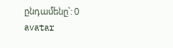ընդամենը՝: 0
avatar